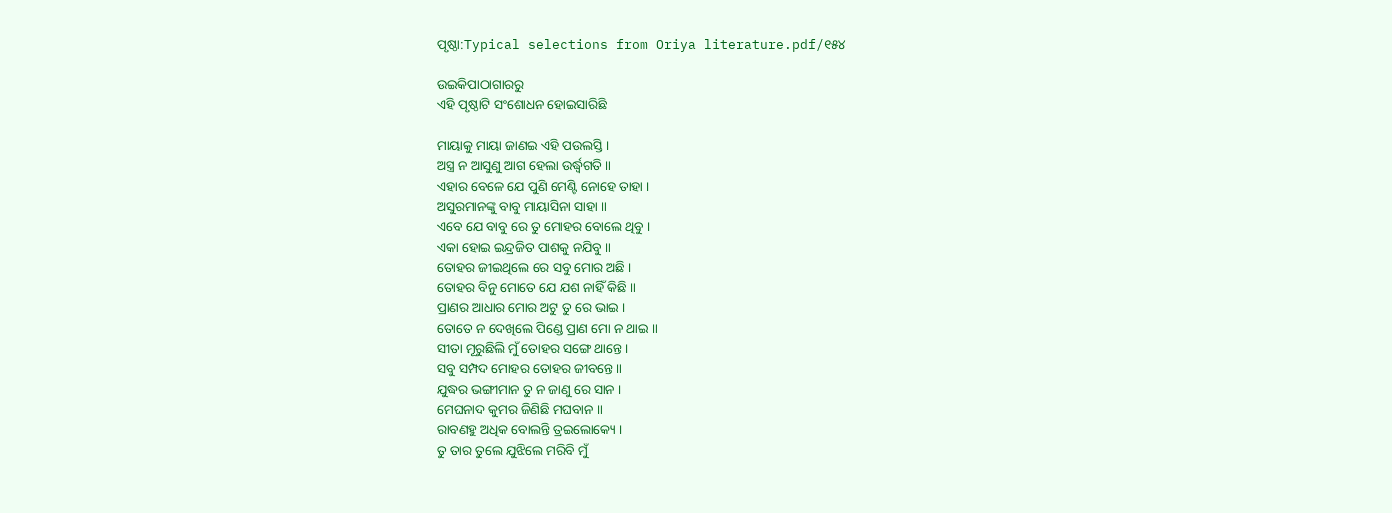ପୃଷ୍ଠା:Typical selections from Oriya literature.pdf/୧୫୪

ଉଇକିପାଠାଗାର‌ରୁ
ଏହି ପୃଷ୍ଠାଟି ସଂଶୋଧନ ହୋଇସାରିଛି

ମାୟାକୁ ମାୟା ଜାଣଇ ଏହି ପଉଲସ୍ତି ।
ଅସ୍ତ୍ର ନ ଆସୁଣୁ ଆଗ ହେଲା ଉର୍ଦ୍ଧ୍ବଗତି ॥
ଏହାର ବେଳେ ଯେ ପୁଣି ମେଣ୍ଟି ନୋହେ ତାହା ।
ଅସୁରମାନଙ୍କୁ ବାବୁ ମାୟାସିନା ସାହା ॥
ଏବେ ଯେ ବାବୁ ରେ ତୁ ମୋହର ବୋଲେ ଥିବୁ ।
ଏକା ହୋଇ ଇନ୍ଦ୍ରଜିତ ପାଶକୁ ନଯିବୁ ॥
ତୋହର ଜୀଇଥିଲେ ରେ ସବୁ ମୋର ଅଛି ।
ତୋହର ବିନୁ ମୋତେ ଯେ ଯଶ ନାହିଁ କିଛି ॥
ପ୍ରାଣର ଆଧାର ମୋର ଅଟୁ ତୁ ରେ ଭାଇ ।
ତୋତେ ନ ଦେଖିଲେ ପିଣ୍ଡେ ପ୍ରାଣ ମୋ ନ ଥାଇ ॥
ସୀତା ମୂରୁଛିଲି ମୁଁ ତୋହର ସଙ୍ଗେ ଥାନ୍ତେ ।
ସବୁ ସମ୍ପଦ ମୋହର ତୋହର ଜୀବନ୍ତେ ॥
ଯୁଦ୍ଧର ଭଙ୍ଗୀମାନ ତୁ ନ ଜାଣୁ ରେ ସାନ ।
ମେଘନାଦ କୁମର ଜିଣିଛି ମଘବାନ ॥
ରାବଣହୁ ଅଧିକ ବୋଲନ୍ତି ତ୍ରଇଲୋକ୍ୟେ ।
ତୁ ତାର ତୁଲେ ଯୁଝିଲେ ମରିବି ମୁଁ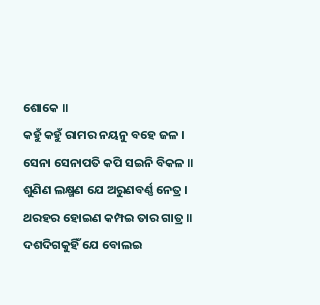ଶୋକେ ॥
କହୁଁ କହୁଁ ରାମର ନୟନୁ ବହେ ଜଳ ।
ସେନା ସେନାପତି କପି ସଇନି ବିକଳ ॥
ଶୁଣିଣ ଲକ୍ଷ୍ମଣ ଯେ ଅରୁଣବର୍ଣ୍ଣ ନେତ୍ର ।
ଥରହର ହୋଇଣ କମ୍ପଇ ତାର ଗାତ୍ର ॥
ଦଶଦିଗକୁହିଁ ଯେ ବୋଲଇ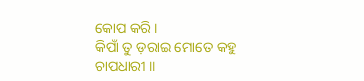କୋପ କରି ।
କିପାଁ ତୁ ଡ଼ରାଇ ମୋତେ କହୁ ଚାପଧାରୀ ॥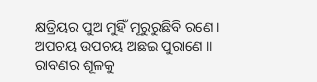କ୍ଷତ୍ରିୟର ପୁଅ ମୁହିଁ ମୂରୁରୁଛିବି ରଣେ ।
ଅପଚୟ ଉପଚୟ ଅଛଇ ପୁରାଣେ ॥
ରାବଣର ଶୂଳକୁ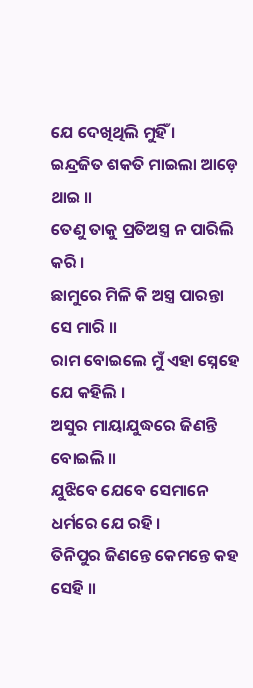ଯେ ଦେଖିଥିଲି ମୁହିଁ ।
ଇନ୍ଦ୍ରଜିତ ଶକତି ମାଇଲା ଆଡ଼େ ଥାଇ ॥
ତେଣୁ ତାକୁ ପ୍ରତିଅସ୍ତ୍ର ନ ପାରିଲି କରି ।
ଛାମୁରେ ମିଳି କି ଅସ୍ତ୍ର ପାରନ୍ତା ସେ ମାରି ॥
ରାମ ବୋଇଲେ ମୁଁ ଏହା ସ୍ନେହେ ଯେ କହିଲି ।
ଅସୁର ମାୟାଯୁଦ୍ଧରେ ଜିଣନ୍ତି ବୋଇଲି ॥
ଯୁଝିବେ ଯେବେ ସେମାନେ ଧର୍ମରେ ଯେ ରହି ।
ତିନିପୁର ଜିଣନ୍ତେ କେମନ୍ତେ କହ ସେହି ॥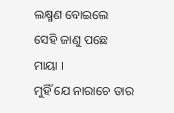ଲକ୍ଷ୍ମଣ ବୋଇଲେ ସେହି ଜାଣୁ ପଛେ ମାୟା ।
ମୁହିଁ ଯେ ନାରାଚେ ତାର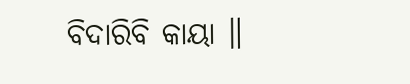ବିଦାରିବି କାୟା ॥